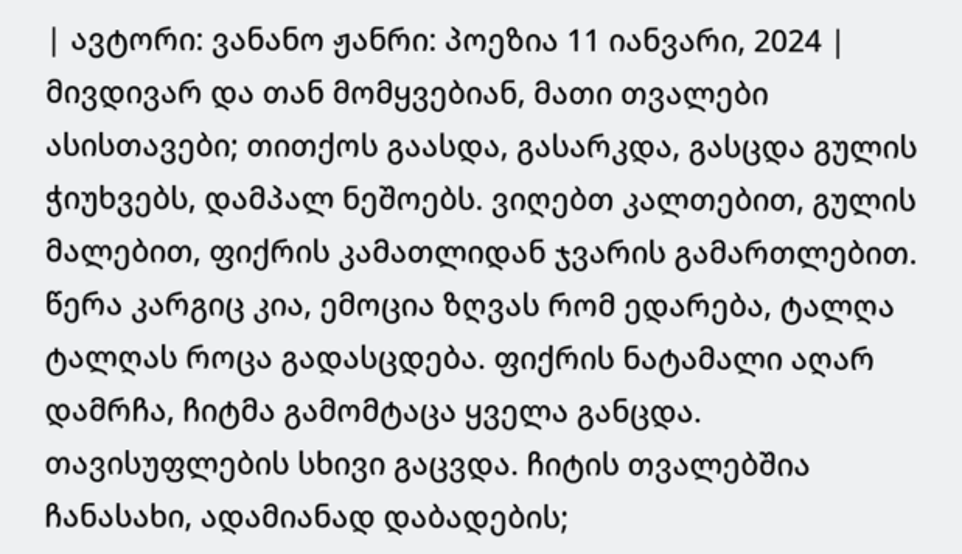| ავტორი: ვანანო ჟანრი: პოეზია 11 იანვარი, 2024 |
მივდივარ და თან მომყვებიან, მათი თვალები ასისთავები; თითქოს გაასდა, გასარკდა, გასცდა გულის ჭიუხვებს, დამპალ ნეშოებს. ვიღებთ კალთებით, გულის მალებით, ფიქრის კამათლიდან ჯვარის გამართლებით. წერა კარგიც კია, ემოცია ზღვას რომ ედარება, ტალღა ტალღას როცა გადასცდება. ფიქრის ნატამალი აღარ დამრჩა, ჩიტმა გამომტაცა ყველა განცდა. თავისუფლების სხივი გაცვდა. ჩიტის თვალებშია ჩანასახი, ადამიანად დაბადების;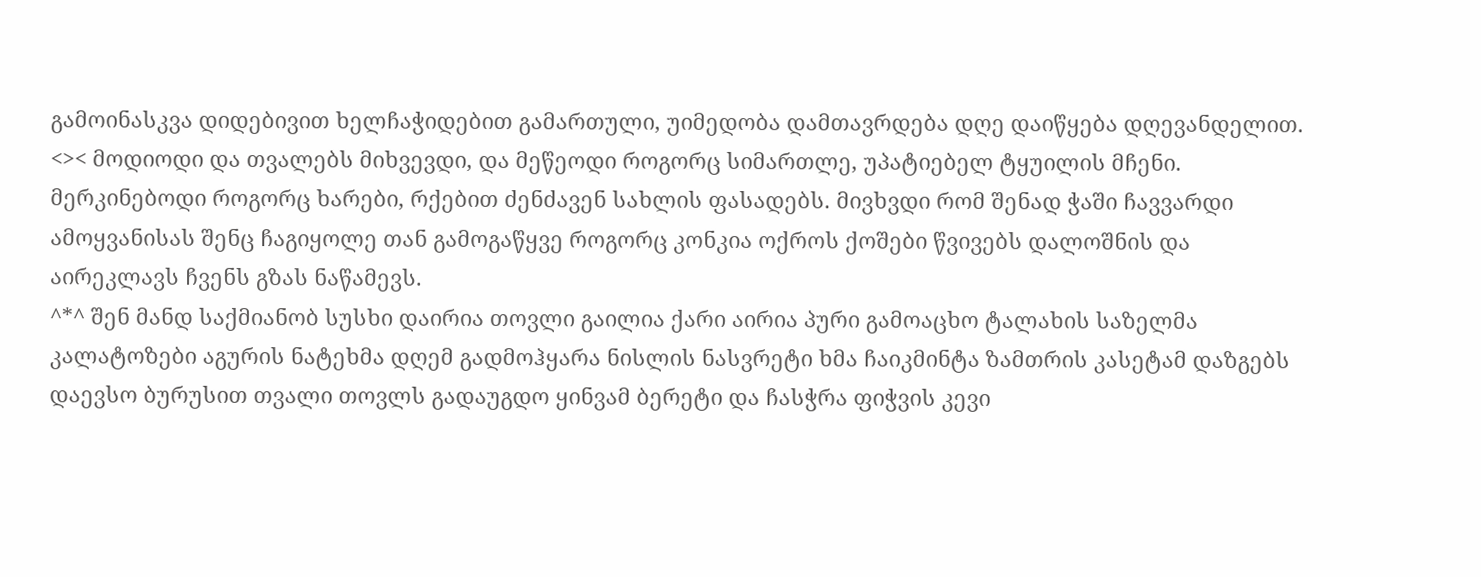გამოინასკვა დიდებივით ხელჩაჭიდებით გამართული, უიმედობა დამთავრდება დღე დაიწყება დღევანდელით.
<>< მოდიოდი და თვალებს მიხვევდი, და მეწეოდი როგორც სიმართლე, უპატიებელ ტყუილის მჩენი. მერკინებოდი როგორც ხარები, რქებით ძენძავენ სახლის ფასადებს. მივხვდი რომ შენად ჭაში ჩავვარდი ამოყვანისას შენც ჩაგიყოლე თან გამოგაწყვე როგორც კონკია ოქროს ქოშები წვივებს დალოშნის და აირეკლავს ჩვენს გზას ნაწამევს.
^*^ შენ მანდ საქმიანობ სუსხი დაირია თოვლი გაილია ქარი აირია პური გამოაცხო ტალახის საზელმა კალატოზები აგურის ნატეხმა დღემ გადმოჰყარა ნისლის ნასვრეტი ხმა ჩაიკმინტა ზამთრის კასეტამ დაზგებს დაევსო ბურუსით თვალი თოვლს გადაუგდო ყინვამ ბერეტი და ჩასჭრა ფიჭვის კევი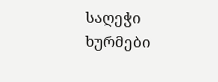საღეჭი ხურმები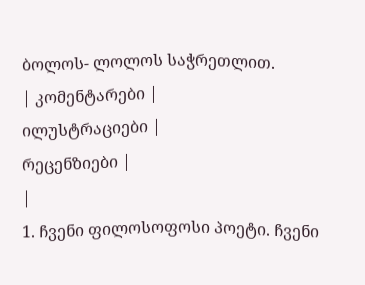ბოლოს- ლოლოს საჭრეთლით.
| კომენტარები |
ილუსტრაციები |
რეცენზიები |
|
1. ჩვენი ფილოსოფოსი პოეტი. ჩვენი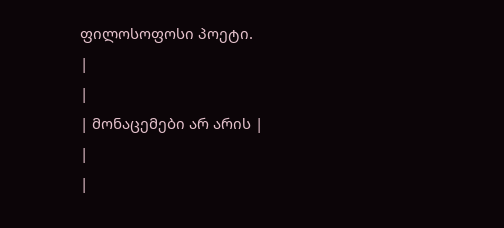ფილოსოფოსი პოეტი.
|
|
| მონაცემები არ არის |
|
|